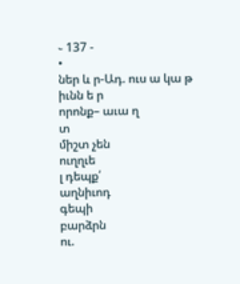֊ 137 -
•
ներ և ր-Ադ. ուս ա կա թ իւնն ե ր
որոնք– աւա ղ
տ
միշտ չեն
ուղղւե
լ դեպք՛
աղնիւոդ
գեպի
բարձրն
ու.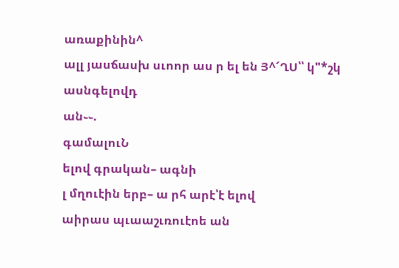առաքինին^
ալլ յասճասխ սւոոր աս ր ել են Յ^՜ՂՍ՝՝ կ"*շկ ասնգելովդ
ան֊֊.
գամալուՆ
ելով գրական– ագնի
լ մղուէին երբ– ա րհ արէ՝է ելով
աիրաս պւաաշւռուէոե ան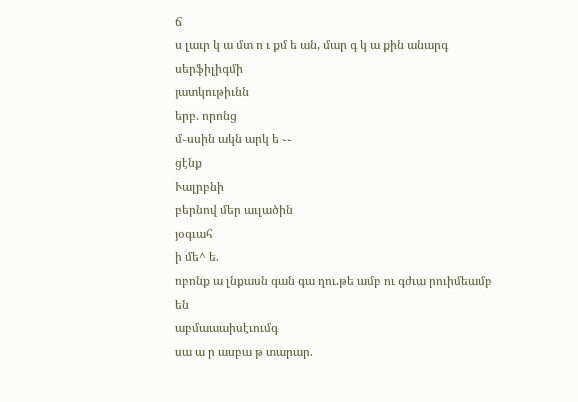ճ
ս լաւր կ ա մտ ո ւ քմ ե ան, մար գ կ ա քին անարգ
սերֆիլիգմի
յատկութիւնն
երբ. որոնց
մ֊սսին ակն արկ ե ֊֊
ցէնք
Ւալրբնի
բերնով մեր աւլածին
յօգւահ
ի մե^ ե.
ոբոնք ա լնքասն գան գա ղու.թե ամբ ու գժւա րուիմեամբ
են
աբմաաաիսէւումգ
սա ա ր ասբա թ տարար.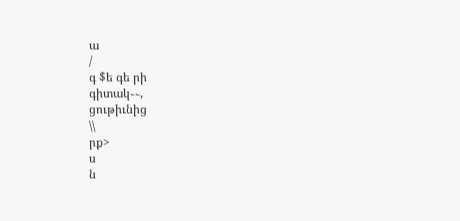ա
/
գ $ե գե րի
գիտակ֊֊,
ցութիւնից
\\
րք>
ս
ն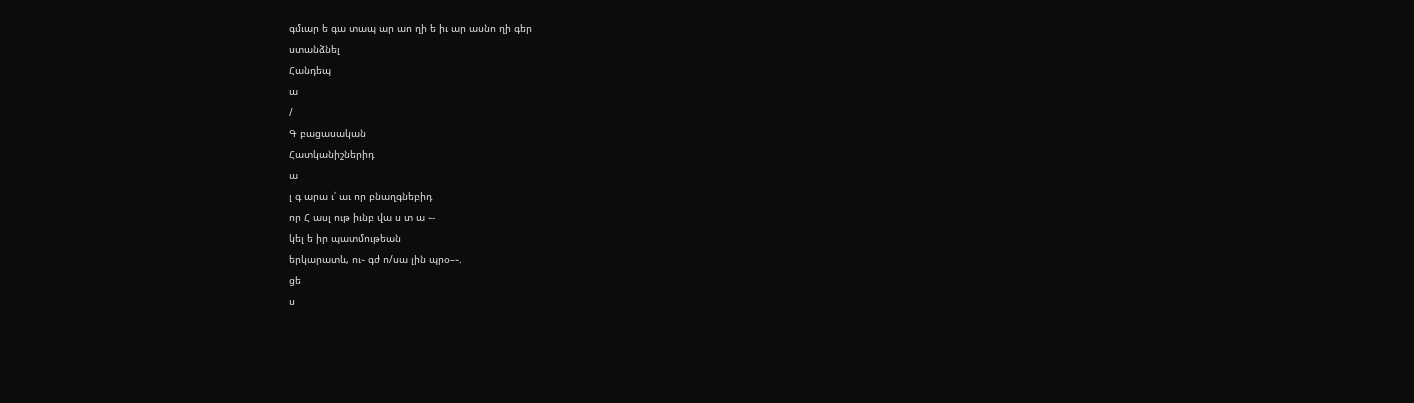գմւար ե գա տապ ար աո ղի ե իւ ար ասնո ղի գեր
ստանձնել
Հանդեպ
ա
/
Գ բացասական
Հատկանիշներիդ
ա
լ գ արա ւ՛ աւ որ բնաղգնեբիդ
որ Հ ասլ ութ իւնբ վա ս տ ա ֊-
կել ե իր պատմութեան
երկարատև, ու֊ գժ ո/սա լին պրօ–֊.
ցե
ս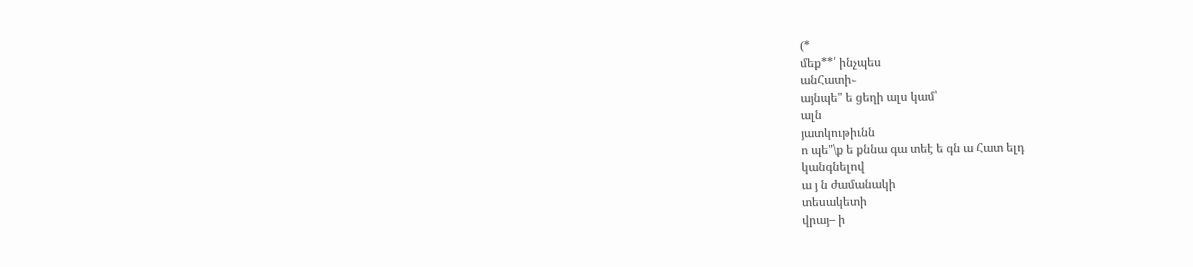(*
մեք**՛ ինչպես
անՀատի֊
այնպե" ե ցեղի ալս կամ՝
ալն
յատկութիւնն
ո պե"\ք ե քննա գա տեէ ե գն ա Հատ ելդ
կանգնելով
ա յ ն ժամանակի
տեսակետի
վրայ– ի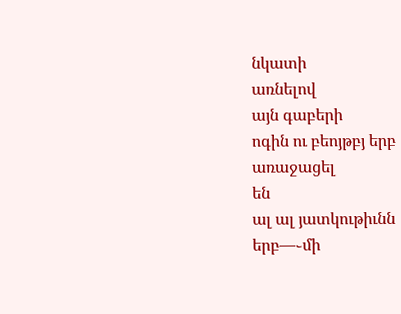նկատի
առնելով
այն գաբերի
ոգին ու բեոյթբյ երբ
առաջացել
են
ալ ալ յատկութիւնն
երբ—֊մի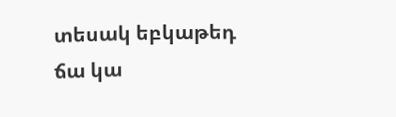տեսակ եբկաթեդ ճա կա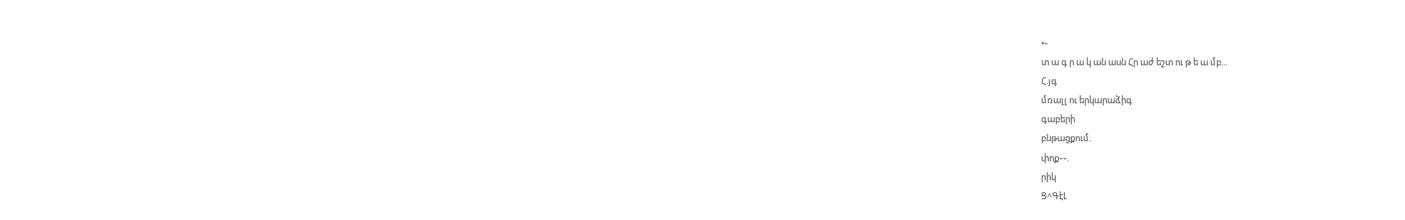•֊
տ ա գ ր ա կ ան ասն Հր աժ եշտ ու թ ե ա մբ...
Հ.յգ
մռալլ ու երկարաձիգ
գաբերի
բնթացքում.
փոք֊֊.
րիկ
Ց^ԳէԼ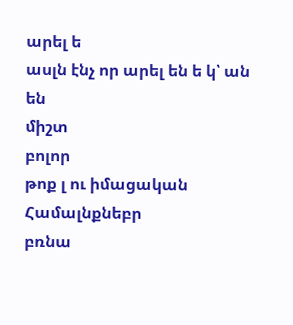արել ե
ասլն էնչ որ արել են ե կ՝ ան են
միշտ
բոլոր
թոք լ ու իմացական
Համալնքնեբր
բռնա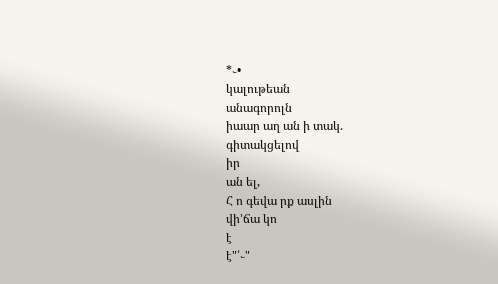*֊•
կալութեան
անագորոլն
իաար աղ ան ի տակ.
գիտակցելով
իր
ան ել,
Հ ո գեվա րք ասլին
վի՚ճա կո
է
է"՛֊"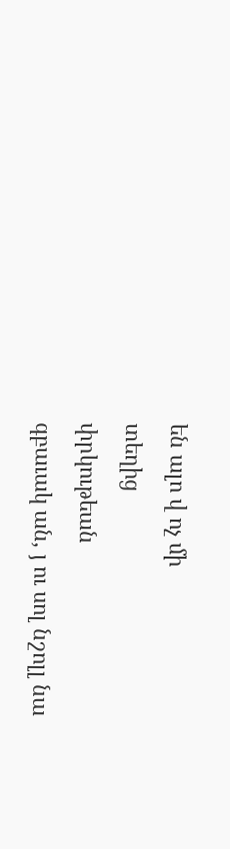են ալո վ ոչ մի
տեղից
փրկութեան
գբաւակ ան, յ ու սոլ նշոլլ նա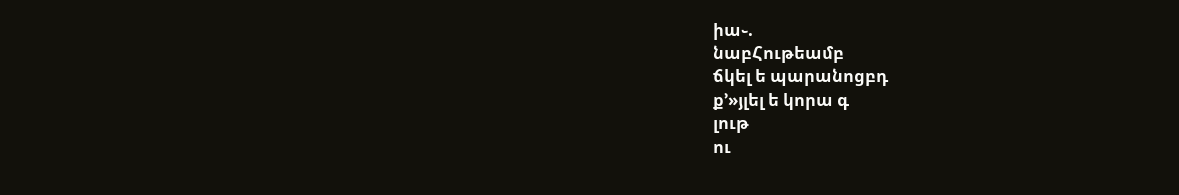իա֊.
նաբՀութեամբ
ճկել ե պարանոցբդ
ք՚»յլել ե կորա գ
լութ
ու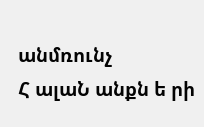անմռունչ
Հ ալաՆ անքն ե րի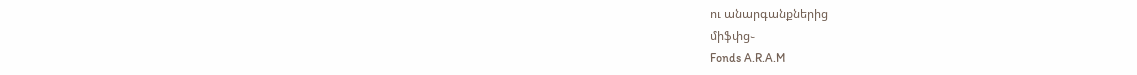ու անարգանքներից
միֆփց֊
Fonds A.R.A.M